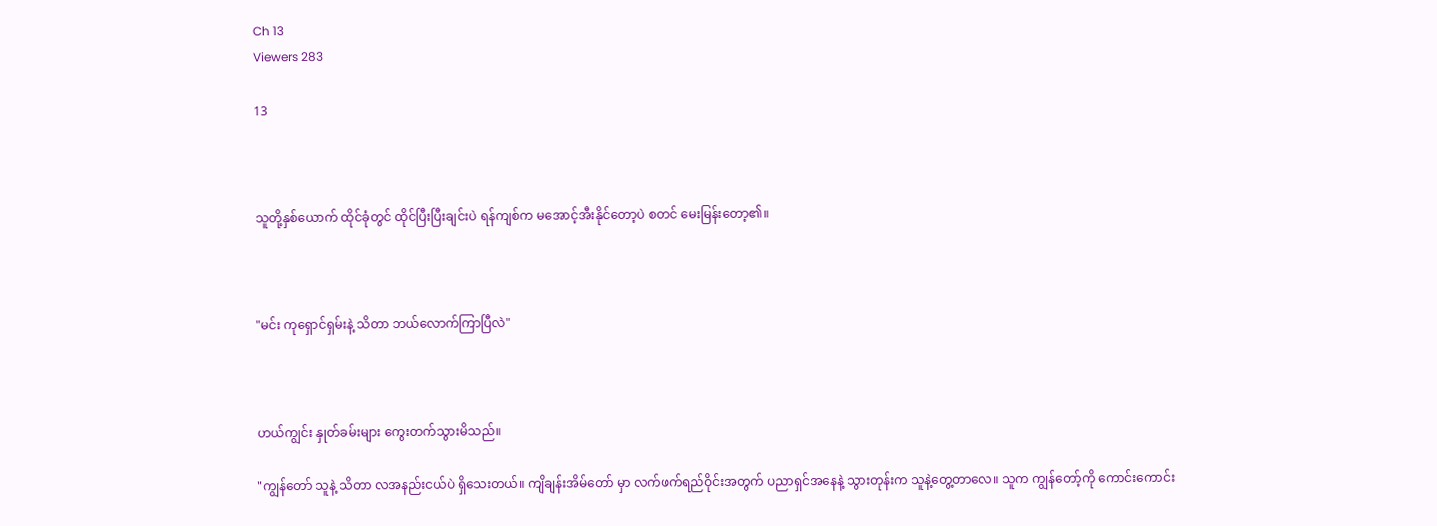Ch 13
Viewers 283

13



သူတို့နှစ်ယောက် ထိုင်ခုံတွင် ထိုင်ပြီးပြီးချင်းပဲ ရန်ကျစ်က မအောင့်အီးနိုင်တော့ပဲ စတင် မေးမြန်းတော့၏။



"မင်း ကုရှောင်ရှမ်းနဲ့ သိတာ ဘယ်လောက်ကြာပြီလဲ"



ဟယ်ကျွင်း နှုတ်ခမ်းများ ကွေးတက်သွားမိသည်။

"ကျွန်တော် သူနဲ့ သိတာ လအနည်းငယ်ပဲ ရှိသေးတယ်။ ကျိချန်းအိမ်တော် မှာ လက်ဖက်ရည်ဝိုင်းအတွက် ပညာရှင်အနေနဲ့ သွားတုန်းက သူနဲ့တွေ့တာလေ။ သူက ကျွန်တော့်ကို ကောင်းကောင်း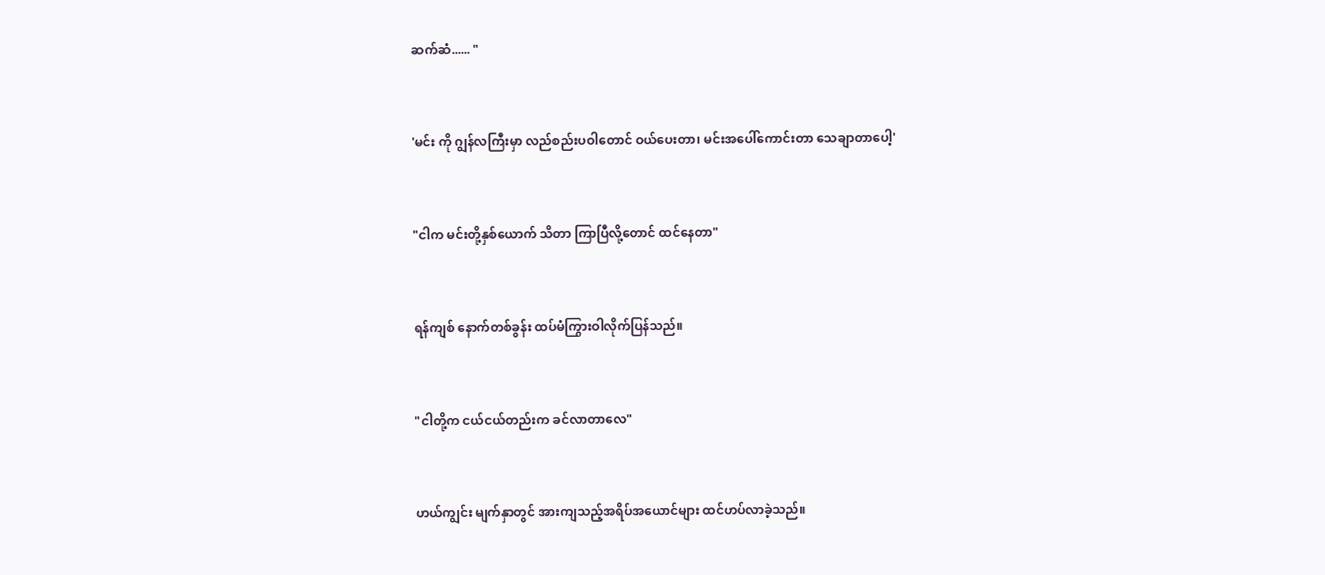ဆက်ဆံ...... "



'မင်း ကို ဂျွန်လကြီးမှာ လည်စည်းပဝါတောင် ဝယ်ပေးတာ၊ မင်းအပေါ်ကောင်းတာ သေချာတာပေါ့'



"ငါက မင်းတို့နှစ်ယောက် သိတာ ကြာပြီလို့တောင် ထင်နေတာ"



ရန်ကျစ် နောက်တစ်ခွန်း ထပ်မံကြွားဝါလိုက်ပြန်သည်။



"ငါတို့က ငယ်ငယ်တည်းက ခင်လာတာလေ"



ဟယ်ကျွင်း မျက်နှာတွင် အားကျသည့်အရိပ်အယောင်များ ထင်ဟပ်လာခဲ့သည်။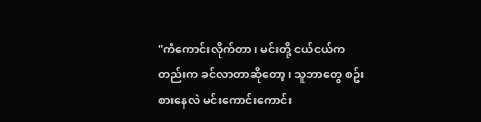"ကံကောင်းလိုက်တာ၊ မင်းတို့ ငယ်ငယ်ကတည်းက ခင်လာတာဆိုတော့၊ သူဘာတွေ စဥ်းစားနေလဲ မင်းကောင်းကောင်း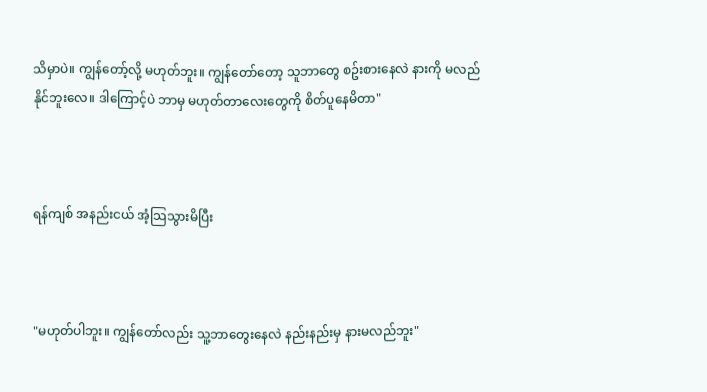သိမှာပဲ။ ကျွန်တော့်လို့ မဟုတ်ဘူး။ ကျွန်တော်တော့ သူဘာတွေ စဥ်းစားနေလဲ နားကို မလည်နိုင်ဘူးလေ။ ဒါကြောင့်ပဲ ဘာမှ မဟုတ်တာလေးတွေကို စိတ်ပူနေမိတာ"



ရန်ကျစ် အနည်းငယ် အံ့သြသွားမိပြီး



"မဟုတ်ပါဘူး။ ကျွန်တော်လည်း သူ့ဘာတွေးနေလဲ နည်းနည်းမှ နားမလည်ဘူး"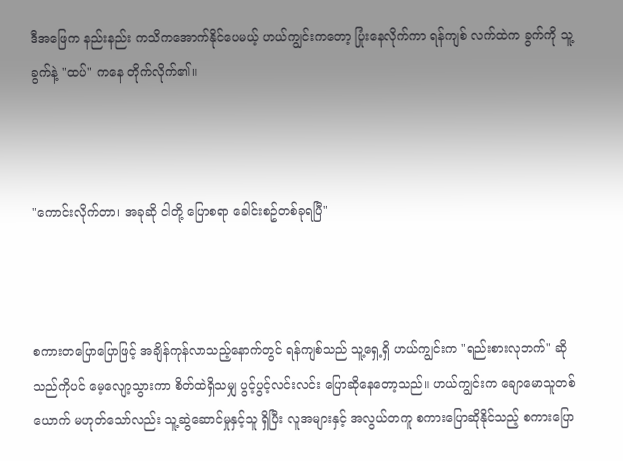ဒီအဖြေက နည်းနည်း ကသိကအောက်နိုင်ပေမယ့် ဟယ်ကျွင်းကတော့ ပြုံးနေလိုက်ကာ ရန်ကျစ် လက်ထဲက ခွက်ကို သူ့ခွက်နဲ့ "ထပ်" ကနေ တိုက်လိုက်၏။



"ကောင်းလိုက်တာ၊ အခုဆို ငါတို့ ပြောစရာ ခေါင်းစဥ်တစ်ခုရပြီ"



စကားတပြောပြောဖြင့် အချိန်ကုန်လာသည့်နောက်တွင် ရန်ကျစ်သည် သူ့ရှေ့ရှိ ဟယ်ကျွင်းက "ရည်းစားလုဘက်" ဆိုသည်ကိုပင် မေ့လျော့သွားကာ စိတ်ထဲရှိသမျှ ပွင့်ပွင့်လင်းလင်း ပြောဆိုနေတော့သည်။ ဟယ်ကျွင်းက ချောမောသူတစ်ယောက် မဟုတ်သော်လည်း သူ့ဆွဲဆောင်မှုနှင့်သူ ရှိပြီး လူအများနှင့် အလွယ်တကူ စကားပြောဆိုနိုင်သည့် စကားပြော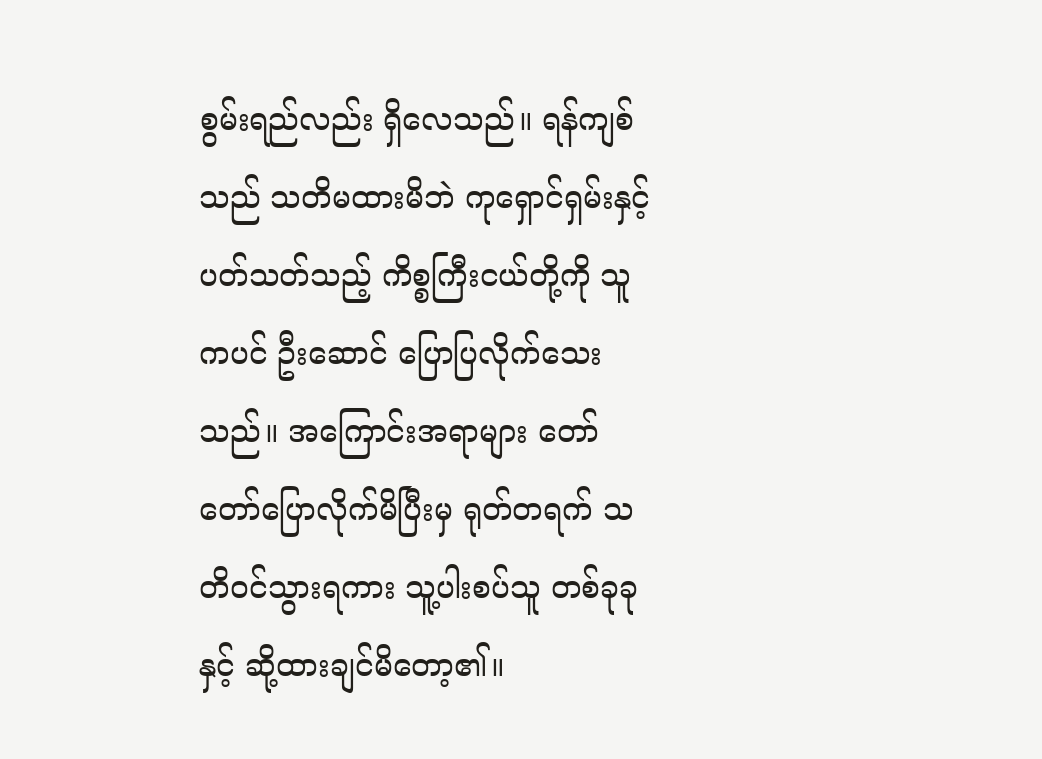စွမ်းရည်လည်း ရှိလေသည်။ ရန်ကျစ်သည် သတိမထားမိဘဲ ကုရှောင်ရှမ်းနှင့် ပတ်သတ်သည့် ကိစ္စကြီးငယ်တို့ကို သူကပင် ဦးဆောင် ပြောပြလိုက်သေးသည်။ အကြောင်းအရာများ တော်တော်ပြောလိုက်မိပြီးမှ ရုတ်တရက် သတိဝင်သွားရကား သူ့ပါးစပ်သူ တစ်ခုခုနှင့် ဆို့ထားချင်မိတော့၏။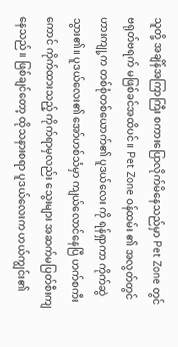သူတို့ အချိန်အကြာကြီး စကားပြောလိုက်မိနေသည်မှာ Pet Zone တွင် ဗရုတ်ဗရက် မဖြစ်ခင်အထိပင်။ Pet Zone ဝန်ထမ်း ၏ အလွတ်တွင် ဟားကျု့က တစ်စုံတစ်ယောက်၏ ပူဒယ်လေး ကို ရန်ရှာကာ ကိုက်ဆွဲသွား၏။ ပူဒယ်လေး၏ အော်ဟစ်သံမှာ ကျယ်လောင်နေပြီ ဟက်စကီးကောင် ကိုက်ထားသည့် ကိုက်ရာမှလည်း သွေးများ အဆက်မပြတ်စီးကျနေသည်။ ဖြစ်ချင်တော့ ထိုသနားစရာ ပူဒယ်လေးက ဟယ်ကျွင်း၏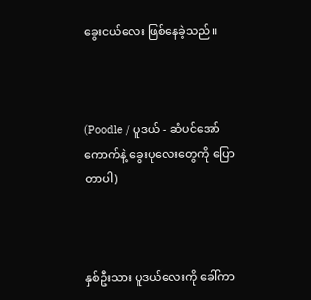ခွေးငယ်လေး ဖြစ်နေခဲ့သည်။



(Poodle / ပူဒယ် - ဆံပင်အော်ကောက်နဲ့ ခွေးပုလေးတွေကို ပြောတာပါ)



နှစ်ဦးသား ပူဒယ်လေးကို ခေါ်ကာ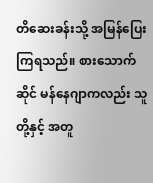တိဆေးခန်းသို့ အမြန်ပြေးကြရသည်။ စားသောက်ဆိုင် မန်နေဂျာကလည်း သူတို့နှင့် အတူ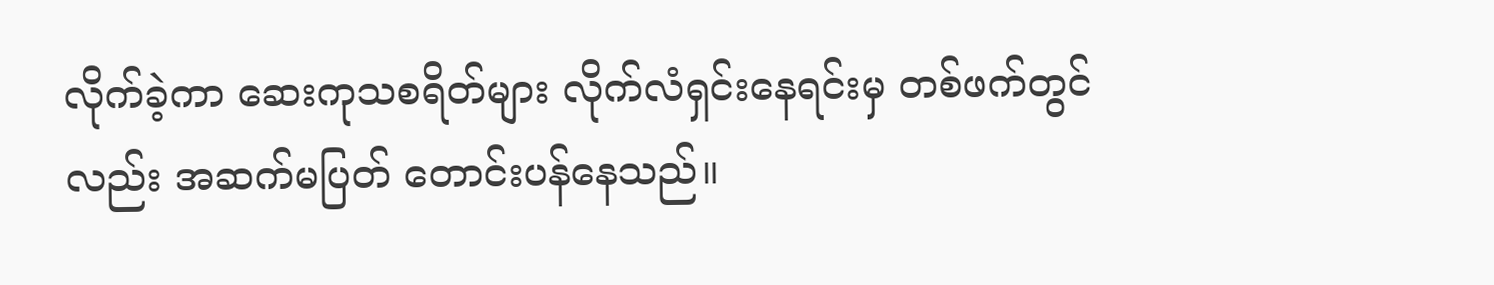လိုက်ခဲ့ကာ ဆေးကုသစရိတ်များ လိုက်လံရှင်းနေရင်းမှ တစ်ဖက်တွင်လည်း အဆက်မပြတ် တောင်းပန်နေသည်။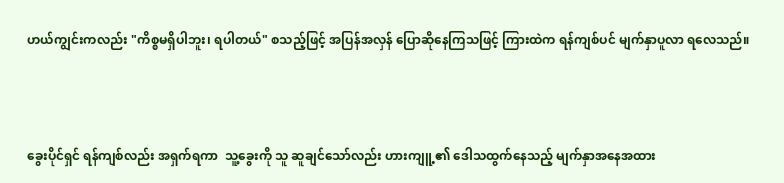ဟယ်ကျွင်းကလည်း "ကိစ္စမရှိပါဘူး၊ ရပါတယ်" စသည့်ဖြင့် အပြန်အလှန် ပြောဆိုနေကြသဖြင့် ကြားထဲက ရန်ကျစ်ပင် မျက်နှာပူလာ ရလေသည်။



ခွေးပိုင်ရှင် ရန်ကျစ်လည်း အရှက်ရကာ  သူ့ခွေးကို သူ ဆူချင်သော်လည်း ဟားကျူ့၏ ဒေါသထွက်နေသည့် မျက်နှာအနေအထား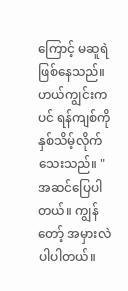ကြောင့် မဆူရဲ ဖြစ်နေသည်။ ဟယ်ကျွင်းကပင် ရန်ကျစ်ကို နှစ်သိမ့်လိုက်သေးသည်။ "အဆင်ပြေပါတယ်။ ကျွန်တော့် အမှားလဲပါပါတယ်။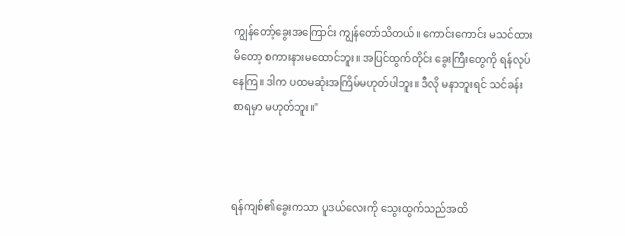ကျွန်တော့်ခွေးအကြောင်း ကျွန်တော်သိတယ်။ ကောင်းကောင်း မသင်ထားမိတော့ စကားနားမထောင်ဘူး။ အပြင်ထွက်တိုင်း ခွေးကြီးတွေကို ရန်လုပ်နေကြ။ ဒါက ပထမဆုံးအကြိမ်မဟုတ်ပါဘူး။ ဒီလို မနာဘူးရင် သင်ခန်းစာရမှာ မဟုတ်ဘူး။"



ရန်ကျစ်၏ခွေးကသာ ပူဒယ်လေးကို သွေးထွက်သည်အထိ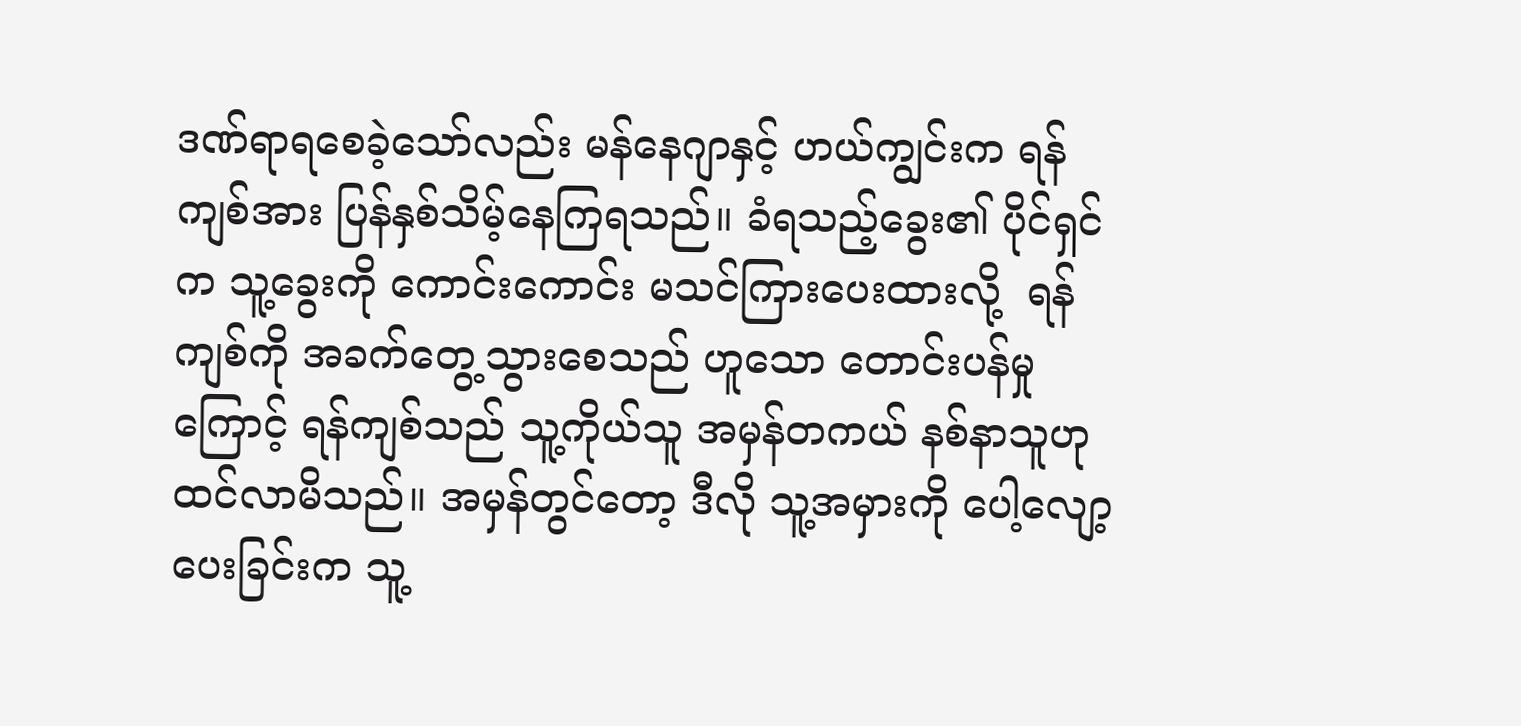ဒဏ်ရာရစေခဲ့သော်လည်း မန်နေဂျာနှင့် ဟယ်ကျွင်းက ရန်ကျစ်အား ပြန်နှစ်သိမ့်နေကြရသည်။ ခံရသည့်ခွေး၏ ပိုင်ရှင်က သူ့ခွေးကို ကောင်းကောင်း မသင်ကြားပေးထားလို့  ရန်ကျစ်ကို အခက်တွေ့သွားစေသည် ဟူသော တောင်းပန်မှုကြောင့် ရန်ကျစ်သည် သူ့ကိုယ်သူ အမှန်တကယ် နစ်နာသူဟု ထင်လာမိသည်။ အမှန်တွင်တော့ ဒီလို သူ့အမှားကို ပေါ့လျော့ပေးခြင်းက သူ့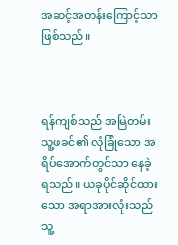အဆင့်အတန်းကြောင့်သာ ဖြစ်သည်။



ရန်ကျစ်သည် အမြဲတမ်း သူ့ဖခင်၏ လုံခြုံသော အရိပ်အောက်တွင်သာ နေခဲ့ရသည်။ ယခုပိုင်ဆိုင်ထားသော အရာအားလုံးသည် သူ့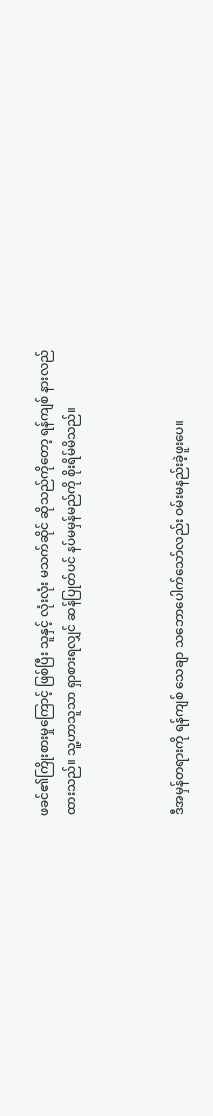ဖခင်၏ကြိုးစားမှုကြောင့် ဖြစ်ပြီး သူနှင့် လုံးလုံး မသက်ဆိုင် ဆိုသည်ကိုတော့ ရန်ကျစ် နားလည်ထားသည်။ သူ့ဟာသူသာ ရှာစားရလျှင် ဆန်ပြုတ်ပင် နပ်မမှန်မည်ကို စိုးရိမ်မိသည်။



ဒီအမှန်တရားကို ရန်ကျစ် သေချာ သဘောပေါက်သော်လည်း ဝမ်းမနည်းခဲ့ဖူးပေ။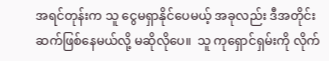အရင်တုန်းက သူ ငွေမရှာနိုင်ပေမယ့် အခုလည်း ဒီအတိုင်းဆက်ဖြစ်နေမယ်လို့ မဆိုလိုပေ။  သူ ကုရှောင်ရှမ်းကို လိုက်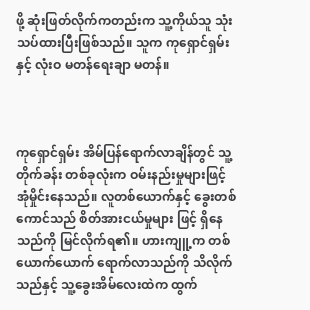ဖို့ ဆုံးဖြတ်လိုက်ကတည်းက သူ့ကိုယ်သူ သုံးသပ်ထားပြီးဖြစ်သည်။ သူက ကုရှောင်ရှမ်းနှင့် လုံးဝ မတန်ရေးချာ မတန်။



ကုရှောင်ရှမ်း အိမ်ပြန်ရောက်လာချိန်တွင် သူ့တိုက်ခန်း တစ်ခုလုံးက ဝမ်းနည်းမှုများဖြင့် အုံမှိုင်းနေသည်။ လူတစ်ယောက်နှင့် ခွေးတစ်ကောင်သည် စိတ်အားငယ်မှုများ ဖြင့် ရှိနေသည်ကို မြင်လိုက်ရ၏။ ဟားကျူ့က တစ်ယောက်ယောက် ရောက်လာသည်ကို သိလိုက်သည်နှင့် သူ့ခွေးအိမ်လေးထဲက ထွက်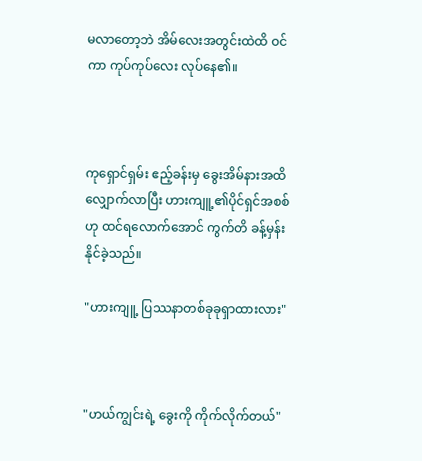မလာတော့ဘဲ အိမ်လေးအတွင်းထဲထိ ဝင်ကာ ကုပ်ကုပ်လေး လုပ်နေ၏။



ကုရှောင်ရှမ်း ဧည့်ခန်းမှ ခွေးအိမ်နားအထိ လျှောက်လာပြီး ဟားကျူ့၏ပိုင်ရှင်အစစ် ဟု ထင်ရလောက်အောင် ကွက်တိ ခန့်မှန်းနိုင်ခဲ့သည်။

"ဟားကျူ့ ပြဿနာတစ်ခုခုရှာထားလား"



"ဟယ်ကျွင်းရဲ့ ခွေးကို ကိုက်လိုက်တယ်"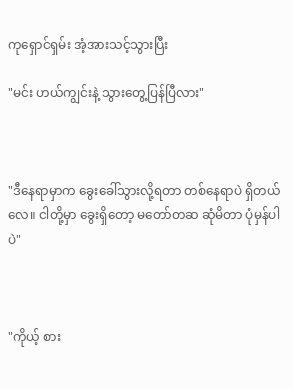ကုရှောင်ရှမ်း အံ့အားသင့်သွားပြီး

"မင်း ဟယ်ကျွင်းနဲ့ သွားတွေ့ပြန်ပြီလား"



"ဒီနေရာမှာက ခွေးခေါ်သွားလို့ရတာ တစ်နေရာပဲ ရှိတယ်လေ။ ငါတို့မှာ ခွေးရှိတော့ မတော်တဆ ဆုံမိတာ ပုံမှန်ပါပဲ"



"ကိုယ့် စား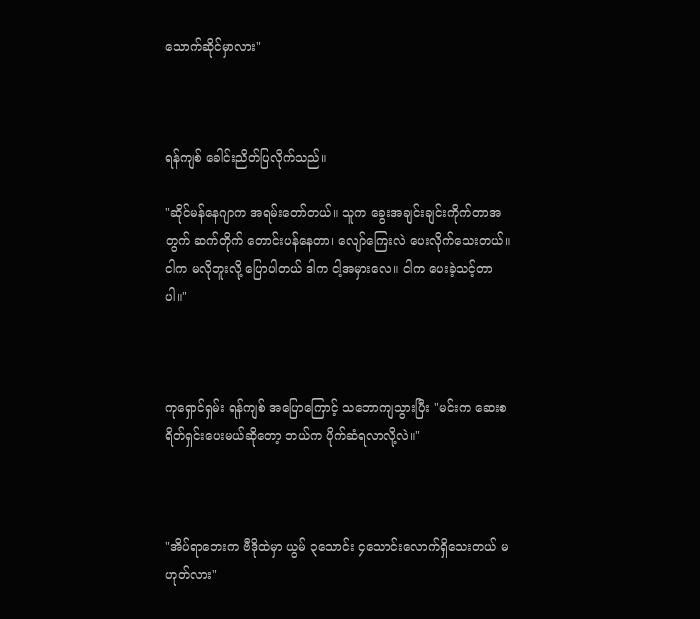သောက်ဆိုင်မှာလား"



ရန်ကျစ် ခေါင်းညိတ်ပြလိုက်သည်။

"ဆိုင်မန်နေဂျာက အရမ်းတော်တယ်။ သူက ခွေးအချင်းချင်းကိုက်တာအတွက် ဆက်တိုက် တောင်းပန်နေတာ၊ လျော်ကြေးလဲ ပေးလိုက်သေးတယ်။ ငါက မလိုဘူးလို့ ပြောပါတယ် ဒါက ငါ့အမှားလေ။ ငါက ပေးခဲ့သင့်တာပါ။"



ကုရှောင်ရှမ်း ရန်ကျစ် အပြောကြောင့် သဘောကျသွားပြီး "မင်းက ဆေးစရိတ်ရှင်းပေးမယ်ဆိုတော့ ဘယ်က ပိုက်ဆံရလာလို့လဲ။"



"အိပ်ရာဘေးက ဗီဒိုထဲမှာ ယွမ် ၃သောင်း ၄သောင်းလောက်ရှိသေးတယ် မဟုတ်လား"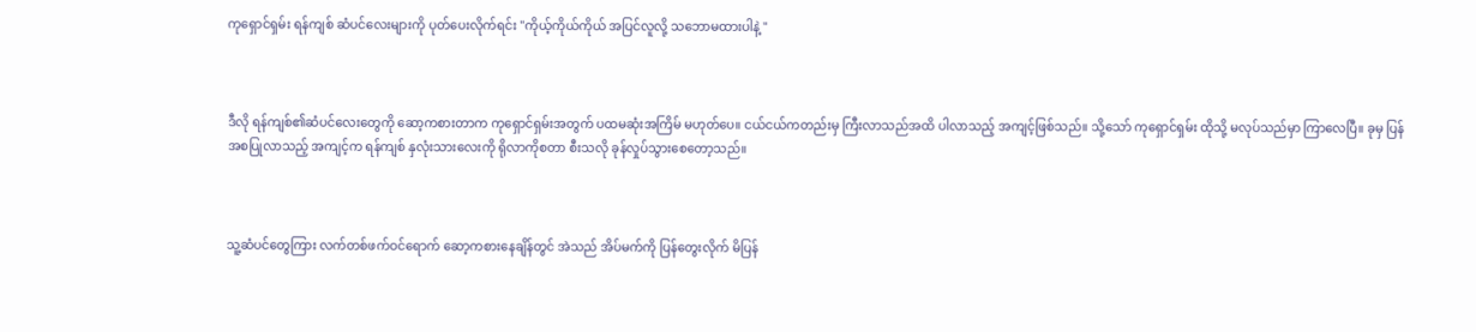ကုရှောင်ရှမ်း ရန်ကျစ် ဆံပင်လေးများကို ပုတ်ပေးလိုက်ရင်း "ကိုယ့်ကိုယ်ကိုယ် အပြင်လူလို့ သဘောမထားပါနဲ့ "



ဒီလို ရန်ကျစ်၏ဆံပင်လေးတွေကို ဆော့ကစားတာက ကုရှောင်ရှမ်းအတွက် ပထမဆုံးအကြိမ် မဟုတ်ပေ။ ငယ်ငယ်ကတည်းမှ ကြီးလာသည်အထိ ပါလာသည့် အကျင့်ဖြစ်သည်။ သို့သော် ကုရှောင်ရှမ်း ထိုသို့ မလုပ်သည်မှာ ကြာလေပြီ။ ခုမှ ပြန်အစပြုလာသည့် အကျင့်က ရန်ကျစ် နှလုံးသားလေးကို ရိုလာကိုစတာ စီးသလို ခုန်လှုပ်သွားစေတော့သည်။



သူ့ဆံပင်တွေကြား လက်တစ်ဖက်ဝင်ရောက် ဆော့ကစားနေချိန်တွင် အဲသည် အိပ်မက်ကို ပြန်တွေးလိုက် မိပြန်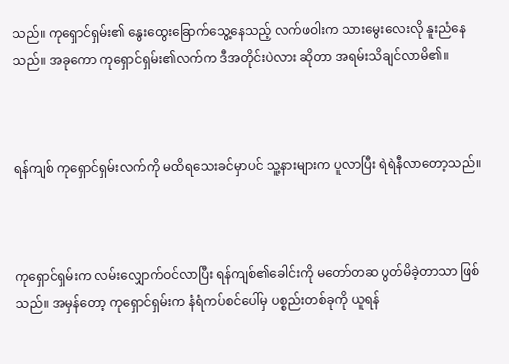သည်။ ကုရှောင်ရှမ်း၏ နွေးထွေးခြောက်သွေ့နေသည့် လက်ဖဝါးက သားမွေးလေးလို နူးညံနေသည်။ အခုကော ကုရှောင်ရှမ်း၏လက်က ဒီအတိုင်းပဲလား ဆိုတာ အရမ်းသိချင်လာမိ၏။



ရန်ကျစ် ကုရှောင်ရှမ်းလက်ကို မထိရသေးခင်မှာပင် သူ့နားများက ပူလာပြီး ရဲရဲနီလာတော့သည်။



ကုရှောင်ရှမ်းက လမ်းလျှောက်ဝင်လာပြီး ရန်ကျစ်၏ခေါင်းကို မတော်တဆ ပွတ်မိခဲ့တာသာ ဖြစ်သည်။ အမှန်တော့ ကုရှောင်ရှမ်းက နံရံကပ်စင်ပေါ်မှ ပစ္စည်းတစ်ခုကို ယူရန်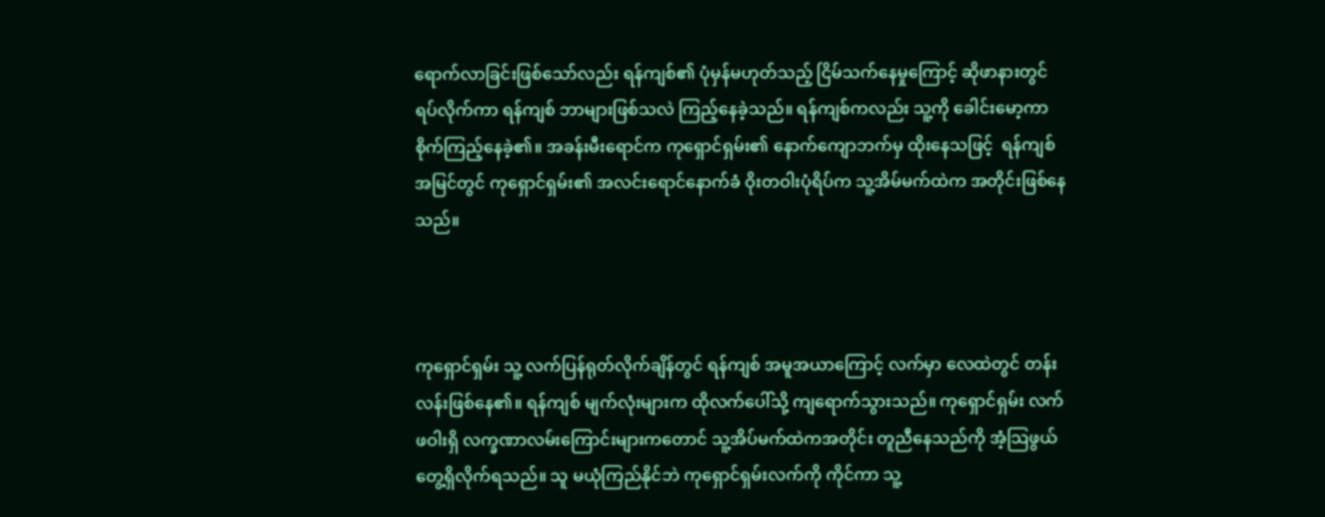ရောက်လာခြင်းဖြစ်သော်လည်း ရန်ကျစ်၏ ပုံမှန်မဟုတ်သည့် ငြိမ်သက်နေမှုကြောင့် ဆိုဖာနားတွင် ရပ်လိုက်ကာ ရန်ကျစ် ဘာများဖြစ်သလဲ ကြည့်နေခဲ့သည်။ ရန်ကျစ်ကလည်း သူ့ကို ခေါင်းမော့ကာ စိုက်ကြည့်နေခဲ့၏။ အခန်းမီးရောင်က ကုရှောင်ရှမ်း၏ နောက်ကျောဘက်မှ ထိုးနေသဖြင့်  ရန်ကျစ် အမြင်တွင် ကုရှောင်ရှမ်း၏ အလင်းရောင်နောက်ခံ ဝိုးတဝါးပုံရိပ်က သူ့အိမ်မက်ထဲက အတိုင်းဖြစ်နေသည်။



ကုရှောင်ရှမ်း သူ့ လက်ပြန်ရုတ်လိုက်ချိန်တွင် ရန်ကျစ် အမူအယာကြောင့် လက်မှာ လေထဲတွင် တန်းလန်းဖြစ်နေ၏။ ရန်ကျစ် မျက်လုံးများက ထိုလက်ပေါ်သို့ ကျရောက်သွားသည်။ ကုရှောင်ရှမ်း လက်ဖဝါးရှိ လက္ခဏာလမ်းကြောင်းများကတောင် သူ့အိပ်မက်ထဲကအတိုင်း တူညီနေသည်ကို အံ့သြဖွယ် တွေ့ရှိလိုက်ရသည်။ သူ မယုံကြည်နိုင်ဘဲ ကုရှောင်ရှမ်းလက်ကို ကိုင်ကာ သူ့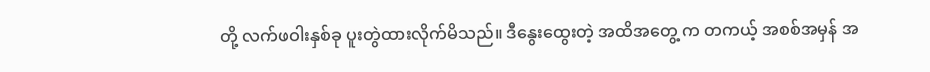တို့ လက်ဖဝါးနှစ်ခု ပူးတွဲထားလိုက်မိသည်။ ဒီနွေးထွေးတဲ့ အထိအတွေ့ က တကယ့် အစစ်အမှန် အ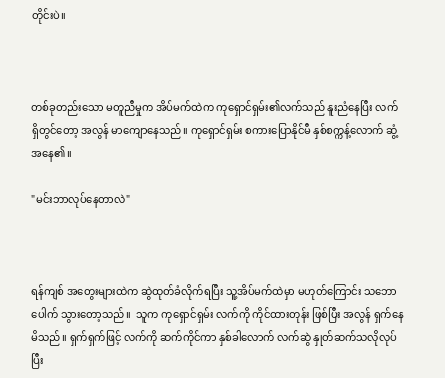တိုင်းပဲ။



တစ်ခုတည်းသော မတူညီမှုက အိပ်မက်ထဲက ကုရှောင်ရှမ်း၏လက်သည် နူးညံနေပြီး လက်ရှိတွင်တော့ အလွန် မာကျောနေသည်။ ကုရှောင်ရှမ်း စကားပြောနိုင်မီ နှစ်စက္ကန့်လောက် ဆွံ့အနေ၏။

"မင်းဘာလုပ်နေတာလဲ"



ရန်ကျစ် အတွေးများထဲက ဆွဲထုတ်ခံလိုက်ရပြီး သူ့အိပ်မက်ထဲမှာ မဟုတ်ကြောင်း သဘောပေါက် သွားတော့သည်။  သူက ကုရှောင်ရှမ်း လက်ကို ကိုင်ထားတုန်း ဖြစ်ပြီး အလွန် ရှက်နေမိသည်။ ရှက်ရှက်ဖြင့် လက်ကို ဆက်ကိုင်ကာ နှစ်ခါလောက် လက်ဆွဲ နှုတ်ဆက်သလိုလုပ်ပြီး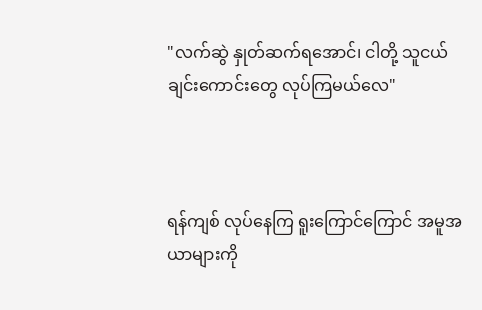"လက်ဆွဲ နှုတ်ဆက်ရအောင်၊ ငါတို့ သူငယ်ချင်းကောင်းတွေ လုပ်ကြမယ်လေ"



ရန်ကျစ် လုပ်နေကြ ရူးကြောင်ကြောင် အမူအယာများကို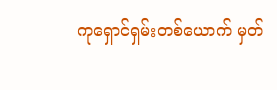ကုရှောင်ရှမ်းတစ်ယောက် မှတ်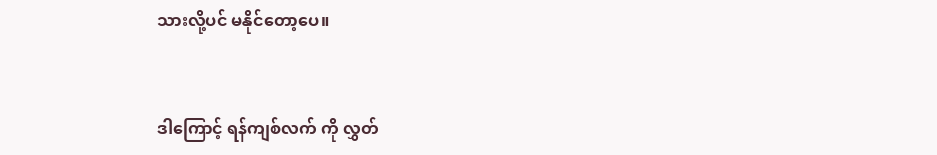သားလို့ပင် မနိုင်တော့ပေ။



ဒါကြောင့် ရန်ကျစ်လက် ကို လွှတ်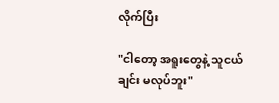လိုက်ပြီး

"ငါတော့ အရူးတွေနဲ့ သူငယ်ချင်း မလုပ်ဘူး"